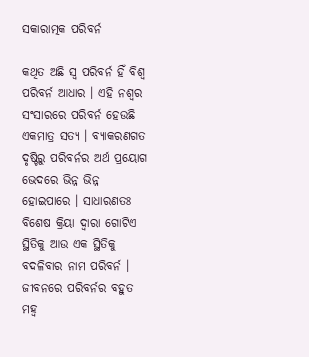ସକାରାତ୍ମକ ପରିବର୍ନ

କଥିତ ଅଛି ସ୍ବ ପରିବର୍ନ ହିଁ ବିଶ୍ୱ ପରିବର୍ନ ଆଧାର । ଏହି ନଶ୍ୱର ସଂସାରରେ ପରିବର୍ନ ହେଉଛି ଏକମାତ୍ର ସତ୍ୟ । ବ୍ୟାକରଣଗତ ଦୃଷ୍ଟିରୁ ପରିବର୍ନର ଅର୍ଥ ପ୍ରୟୋଗ ଭେଦରେ ଭିନ୍ନ ଭିନ୍ନ ହୋଇପାରେ । ସାଧାରଣତଃ ବିଶେଷ କ୍ରିୟା ଦ୍ୱାରା ଗୋଟିଏ ସ୍ଥିତିକୁ ଆଉ ଏକ ସ୍ଥିତିକୁ ବଦଳିବାର ନାମ ପରିବର୍ନ । ଜୀବନରେ ପରିବର୍ନର ବହୁତ ମହ୍ୱ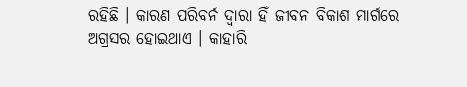ରହିଛି । କାରଣ ପରିବର୍ନ ଦ୍ୱାରା ହିଁ ଜୀବନ ବିକାଶ ମାର୍ଗରେ ଅଗ୍ରସର ହୋଇଥାଏ । କାହାରି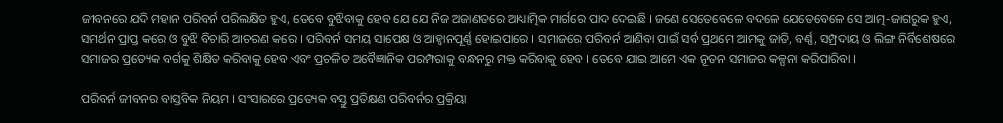ଜୀବନରେ ଯଦି ମହାନ ପରିବର୍ନ ପରିଲକ୍ଷିତ ହୁଏ, ତେବେ ବୁଝିବାକୁ ହେବ ଯେ ଯେ ନିଜ ଅଜାଣତରେ ଆଧ୍ୟାତ୍ମିକ ମାର୍ଗରେ ପାଦ ଦେଇଛି । ଜଣେ ସେତେବେଳେ ବଦଳେ ଯେତେବେଳେ ସେ ଆତ୍ମ-ଜାଗରୁକ ହୁଏ, ସମର୍ଥନ ପ୍ରାପ୍ତ କରେ ଓ ବୁଝି ବିଚାରି ଆଚରଣ କରେ । ପରିବର୍ନ ସମୟ ସାପେକ୍ଷ ଓ ଆହ୍ୱାନପୂର୍ଣ୍ଣ ହୋଇପାରେ । ସମାଜରେ ପରିବର୍ନ ଆଣିବା ପାଇଁ ସର୍ବ ପ୍ରଥମେ ଆମକୁ ଜାତି, ବର୍ଣ୍ଣ, ସମ୍ପ୍ରଦାୟ ଓ ଲିଙ୍ଗ ନିର୍ବିଶେଷରେ ସମାଜର ପ୍ରତ୍ୟେକ ବର୍ଗକୁ ଶିକ୍ଷିତ କରିବାକୁ ହେବ ଏବଂ ପ୍ରଚଳିତ ଅବୈଜ୍ଞାନିକ ପରମ୍ପରାକୁ ବନ୍ଧନରୁ ମକ୍ତ କରିବାକୁ ହେବ । ତେବେ ଯାଇ ଆମେ ଏକ ନୂତନ ସମାଜର କଳ୍ପନା କରିପାରିବା ।

ପରିବର୍ନ ଜୀବନର ବାସ୍ତବିକ ନିୟମ । ସଂସାରରେ ପ୍ରତ୍ୟେକ ବସ୍ତୁ ପ୍ରତିକ୍ଷଣ ପରିବର୍ନର ପ୍ରକ୍ରିୟା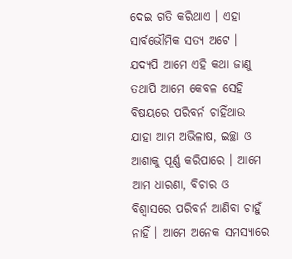ଦେଇ ଗତି କରିଥାଏ । ଏହା ସାର୍ବଭୌମିକ ସତ୍ୟ ଅଟେ । ଯଦ୍ୟପି ଆମେ ଏହି କଥା ଜାଣୁ ତଥାପି ଆମେ କେବଳ ସେହି ବିଷୟରେ ପରିବର୍ନ ଚାହିଁଥାଉ ଯାହା ଆମ ଅଭିଳାଷ, ଇଚ୍ଛା ଓ ଆଶାକୁ ପୂର୍ଣ୍ଣ କରିପାରେ । ଆମେ ଆମ ଧାରଣା, ବିଚାର ଓ ବିଶ୍ୱାସରେ ପରିବର୍ନ ଆଣିବା ଚାହୁଁ ନାହିଁ । ଆମେ ଅନେକ ସମସ୍ୟାରେ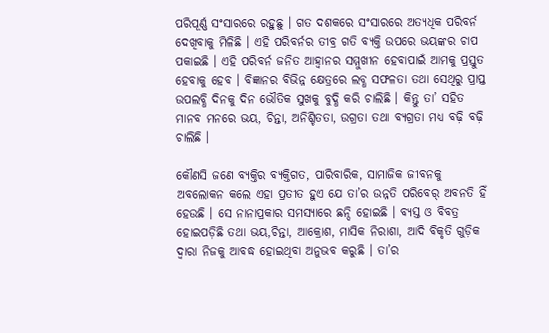ପରିପୂର୍ଣ୍ଣ ସଂସାରରେ ରହୁଛୁ । ଗତ ଦଶକରେ ସଂସାରରେ ଅତ୍ୟଧିକ ପରିବର୍ନ ଦେଖିବାକୁ ମିଳିଛି । ଏହି ପରିବର୍ନର ତୀବ୍ର ଗତି ବ୍ୟକ୍ତି ଉପରେ ଭୟଙ୍କର ଚାପ ପକାଇଛି । ଏହି ପରିବର୍ନ ଜନିତ ଆହ୍ୱାନର ସମ୍ମୁଖୀନ ହେବାପାଇଁ ଆମକୁ ପ୍ରସ୍ତୁତ ହେବାକୁ ହେବ । ବିଜ୍ଞାନର ବିଭିନ୍ନ କ୍ଷେତ୍ରରେ ଲବ୍ଧ ସଫଳତା ତଥା ସେଥିରୁ ପ୍ରାପ୍ତ ଉପଲବ୍ଧି ଦିନକୁ ଦିନ ଭୌତିକ ସୁଖକୁ ବୁଦ୍ଧି କରି ଚାଲିଛି । କିନ୍ତୁ ତା’ ସହିତ ମାନବ ମନରେ ଭୟ, ଚିନ୍ତା, ଅନିଶ୍ଚିତତା, ଉଗ୍ରତା ତଥା ବ୍ୟଗ୍ରତା ମଧ୍ୟ ବଢ଼ି ବଢ଼ି ଚାଲିଛି ।

କୌଣସି ଜଣେ ବ୍ୟକ୍ତିର ବ୍ୟକ୍ତିଗତ, ପାରିବାରିକ, ସାମାଜିକ ଜୀବନକୁ ଅବଲୋକନ କଲେ ଏହା ପ୍ରତୀତ ହୁଏ ଯେ ତା’ର ଉନ୍ନତି ପରିବେର୍ ଅବନତି ହିଁ ହେଉଛି । ସେ ନାନାପ୍ରକାର ସମସ୍ୟାରେ ଛନ୍ଦି ହୋଇଛି । ବ୍ୟସ୍ତ ଓ ବିବତ୍ର ହୋଇପଡ଼ିଛି ତଥା ଭୟ,ଚିନ୍ତା, ଆକ୍ରୋଶ, ମାସିକ ନିରାଶା, ଆଦି ବିକୃତି ଗୁଡ଼ିକ ଦ୍ୱାରା ନିଜକୁ ଆବଦ୍ଧ ହୋଇଥିବା ଅନୁଭବ କରୁଛି । ତା’ର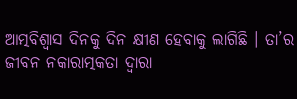ଆତ୍ମବିଶ୍ୱାସ ଦିନକୁ ଦିନ କ୍ଷୀଣ ହେବାକୁ ଲାଗିଛି । ତା’ର ଜୀବନ ନକାରାତ୍ମକତା ଦ୍ୱାରା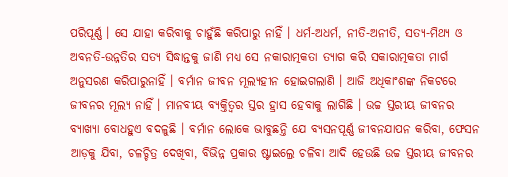ପରିପୂର୍ଣ୍ଣ । ସେ ଯାହା କରିବାକୁ ଚାହୁଁଛି କରିପାରୁ ନାହିଁ । ଧର୍ମ-ଅଧର୍ମ, ନୀତି-ଅନୀତି, ସତ୍ୟ-ମିଥ୍ୟ ଓ ଅବନତି-ଉନ୍ନତିର ସତ୍ୟ ସିଦ୍ଧାନ୍ତକୁ ଜାଣି ମଧ୍ୟ ସେ ନକାରାତ୍ମକତା ତ୍ୟାଗ କରି ସକାରାତ୍ମକତା ମାର୍ଗ ଅନୁସରଣ କରିପାରୁନାହିଁ । ବର୍ମାନ ଜୀବନ ମୂଲ୍ୟହୀନ ହୋଇଗଲାଣି । ଆଜି ଅଧିକାଂଶଙ୍କ ନିକଟରେ ଜୀବନର ମୂଲ୍ୟ ନାହିଁ । ମାନବୀୟ ବ୍ୟକ୍ତିତ୍ୱର ସ୍ତର ହ୍ରାସ ହେବାକୁ ଲାଗିଛି । ଉଚ୍ଚ ସ୍ତରୀୟ ଜୀବନର ବ୍ୟାଖ୍ୟା ବୋଧହୁଏ ବଦଳୁଛି । ବର୍ମାନ ଲୋକେ ଭାବୁଛନ୍ତି ଯେ ବ୍ୟସନପୂର୍ଣ୍ଣ ଜୀବନଯାପନ କରିବା, ଫେସନ ଆଡ଼କୁ ଯିବା, ଚଳଚ୍ଚିତ୍ର ଦେଖିବା, ବିଭିନ୍ନ ପ୍ରକାର ଷ୍ଟାଇଲ୍ରେ ଚଳିବା ଆଦି ହେଉଛି ଉଚ୍ଚ ସ୍ତରୀୟ ଜୀବନର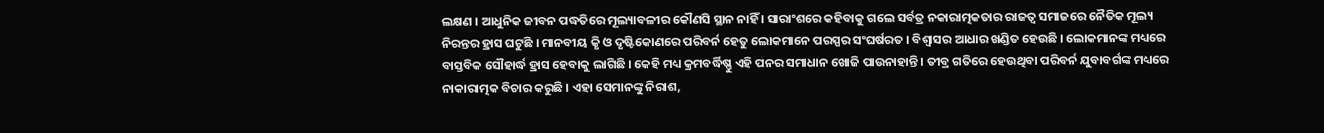ଲକ୍ଷଣ । ଆଧୁନିକ ଜୀବନ ପଦ୍ଧତିରେ ମୂଲ୍ୟାବଳୀର କୌଣସି ସ୍ଥାନ ନାହିଁ । ସାରାଂଶରେ କହିବାକୁ ଗଲେ ସର୍ବତ୍ର ନକାରାତ୍ମକତାର ରାଜତ୍ୱ ସମାଜରେ ନୈତିକ ମୂଲ୍ୟ ନିରନ୍ତର ହ୍ରାସ ଘଟୁଛି । ମାନବୀୟ କୃି ଓ ଦୃଷ୍ଟିକୋଣରେ ପରିବର୍ନ ହେତୁ ଲୋକମାନେ ପରସ୍ପର ସଂଘର୍ଷରତ । ବିଶ୍ୱାସର ଆଧାର ଖଣ୍ଡିତ ହେଉଛି । ଲୋକମାନଙ୍କ ମଧ୍ୟରେ ବାସ୍ତବିକ ସୌହାର୍ଦ୍ଧ ହ୍ରାସ ହେବାକୁ ଲାଗିଛି । କେହି ମଧ୍ୟ କ୍ରମବର୍ଦ୍ଧିଷ୍ଣୁ ଏହି ପନର ସମାଧାନ ଖୋଜି ପାଉନାହାନ୍ତି । ତୀବ୍ର ଗତିରେ ହେଉଥିବା ପରିବର୍ନ ଯୁବାବର୍ଗଙ୍କ ମଧ୍ୟରେ ନାକାରାତ୍ମକ ବିଚାର କରୁଛି । ଏହା ସେମାନଙ୍କୁ ନିରାଶ,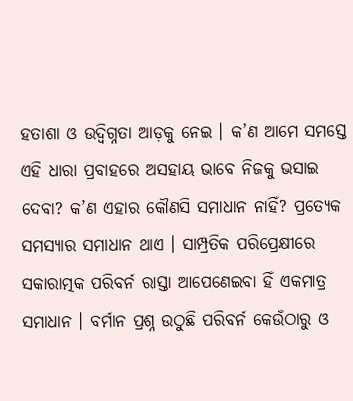ହତାଶା ଓ ଉଦ୍ବିଗ୍ନତା ଆଡ଼କୁ ନେଇ । କ’ଣ ଆମେ ସମସ୍ତେ ଏହି ଧାରା ପ୍ରବାହରେ ଅସହାୟ ଭାବେ ନିଜକୁ ଭସାଇ ଦେବା? କ’ଣ ଏହାର କୌଣସି ସମାଧାନ ନାହିଁ? ପ୍ରତ୍ୟେକ ସମସ୍ୟାର ସମାଧାନ ଥାଏ । ସାମ୍ପ୍ରତିକ ପରିପ୍ରେକ୍ଷୀରେ ସକାରାତ୍ମକ ପରିବର୍ନ ରାସ୍ତା ଆପେଣେଇବା ହିଁ ଏକମାତ୍ର ସମାଧାନ । ବର୍ମାନ ପ୍ରଶ୍ନ ଉଠୁଛି ପରିବର୍ନ କେଉଁଠାରୁ ଓ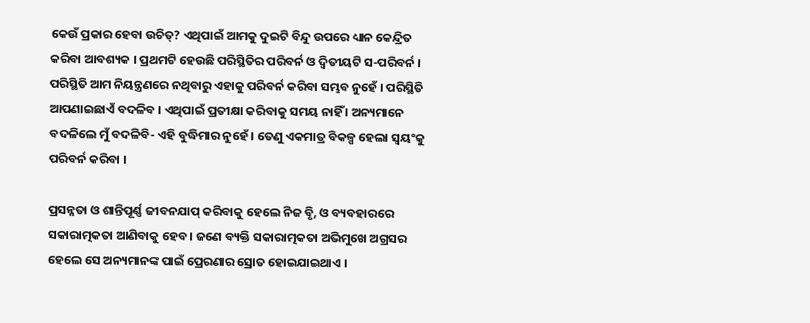କେଉଁ ପ୍ରକାର ହେବା ଉଚିତ୍? ଏଥିପାଇଁ ଆମକୁ ଦୁଇଟି ବିନ୍ଦୁ ଉପରେ ଧ୍ୟାନ କେନ୍ଦ୍ରିତ କରିବା ଆବଶ୍ୟକ । ପ୍ରଥମଟି ହେଉଛି ପରିସ୍ଥିତିର ପରିବର୍ନ ଓ ଦ୍ୱିତୀୟଟି ସ-ପରିବର୍ନ । ପରିସ୍ଥିତି ଆମ ନିୟନ୍ତ୍ରଣରେ ନଥିବାରୁ ଏହାକୁ ପରିବର୍ନ କରିବା ସମ୍ଭବ ନୁହେଁ । ପରିସ୍ଥିତି ଆପଣାଇଛାଏଁ ବଦଳିବ । ଏଥିପାଇଁ ପ୍ରତୀକ୍ଷା କରିବାକୁ ସମୟ ନାହିଁ । ଅନ୍ୟମାନେ ବଦଳିଲେ ମୁଁ ବଦଳିବି- ଏହି ବୁଦ୍ଧିମାର ନୁହେଁ । ତେଣୁ ଏକମାତ୍ର ବିକଳ୍ପ ହେଲା ସ୍ବୟଂକୁ ପରିବର୍ନ କରିବା ।

ପ୍ରସନ୍ନତା ଓ ଶାନ୍ତିପୂର୍ଣ୍ଣ ଜୀବନଯାପ୍ କରିବାକୁ ହେଲେ ନିଜ ବୃି, ଓ ବ୍ୟବହାରରେ ସକାରାତ୍ମକତା ଆଣିବାକୁ ହେବ । ଜଣେ ବ୍ୟକ୍ତି ସକାରାତ୍ମକତା ଅଭିମୁଖେ ଅଗ୍ରସର ହେଲେ ସେ ଅନ୍ୟମାନଙ୍କ ପାଇଁ ପ୍ରେରଣାର ସ୍ରୋତ ହୋଇଯାଇଥାଏ ।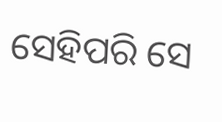ସେହିପରି ସେ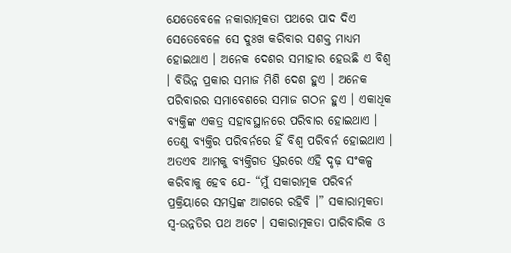ଯେତେବେଳେ ନକାରାତ୍ମକତା ପଥରେ ପାଦ ଦିଏ ସେତେବେଳେ ସେ ଦୁଃଖ କରିବାର ସଶକ୍ତ ମାଧ୍ୟମ ହୋଇଥାଏ । ଅନେକ ଦେଶର ସମାହାର ହେଉଛି ଏ ବିଶ୍ୱ । ବିଭିନ୍ନ ପ୍ରକାର ସମାଜ ମିଶି ଦେଶ ହୁଏ । ଅନେକ ପରିବାରର ସମାବେଶରେ ସମାଜ ଗଠନ ହୁଏ । ଏକାଧିକ ବ୍ୟକ୍ତିଙ୍କ ଏକତ୍ର ସହାବସ୍ଥାନରେ ପରିବାର ହୋଇଥାଏ । ତେଣୁ ବ୍ୟକ୍ତିର ପରିବର୍ନରେ ହିଁ ବିଶ୍ୱ ପରିବର୍ନ ହୋଇଥାଏ । ଅତଏବ ଆମକୁ ବ୍ୟକ୍ତିଗତ ସ୍ତରରେ ଏହି ଦୃଢ଼ ସଂକଳ୍ପ କରିବାକୁ ହେବ ଯେ- “ମୁଁ ସକାରାତ୍ମକ ପରିବର୍ନ ପ୍ରକ୍ରିୟାରେ ସମସ୍ତଙ୍କ ଆଗରେ ରହିବି ।” ସକାରାତ୍ମକତା ସ୍ବ-ଉନ୍ନତିର ପଥ ଅଟେ । ସକାରାତ୍ମକତା ପାରିବାରିକ ଓ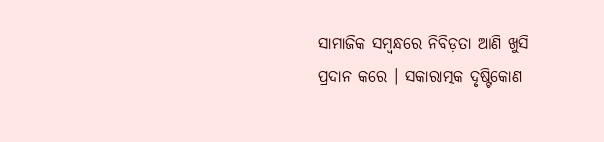ସାମାଜିକ ସମ୍ବନ୍ଧରେ ନିବିଡ଼ତା ଆଣି ଖୁସି ପ୍ରଦାନ କରେ । ସକାରାତ୍ମକ ଦୃଷ୍ଟିକୋଣ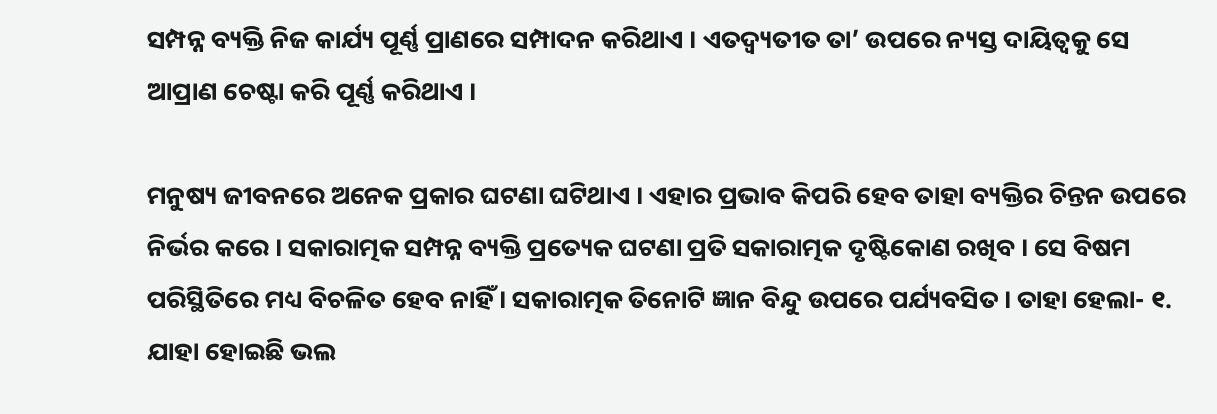ସମ୍ପନ୍ନ ବ୍ୟକ୍ତି ନିଜ କାର୍ଯ୍ୟ ପୂର୍ଣ୍ଣ ପ୍ରାଣରେ ସମ୍ପାଦନ କରିଥାଏ । ଏତଦ୍ବ୍ୟତୀତ ତା’ ଉପରେ ନ୍ୟସ୍ତ ଦାୟିତ୍ୱକୁ ସେ ଆପ୍ରାଣ ଚେଷ୍ଟା କରି ପୂର୍ଣ୍ଣ କରିଥାଏ ।

ମନୁଷ୍ୟ ଜୀବନରେ ଅନେକ ପ୍ରକାର ଘଟଣା ଘଟିଥାଏ । ଏହାର ପ୍ରଭାବ କିପରି ହେବ ତାହା ବ୍ୟକ୍ତିର ଚିନ୍ତନ ଉପରେ ନିର୍ଭର କରେ । ସକାରାତ୍ମକ ସମ୍ପନ୍ନ ବ୍ୟକ୍ତି ପ୍ରତ୍ୟେକ ଘଟଣା ପ୍ରତି ସକାରାତ୍ମକ ଦୃଷ୍ଟିକୋଣ ରଖିବ । ସେ ବିଷମ ପରିସ୍ଥିତିରେ ମଧ୍ୟ ବିଚଳିତ ହେବ ନାହିଁ । ସକାରାତ୍ମକ ତିନୋଟି ଜ୍ଞାନ ବିନ୍ଦୁ ଉପରେ ପର୍ଯ୍ୟବସିତ । ତାହା ହେଲା- ୧. ଯାହା ହୋଇଛି ଭଲ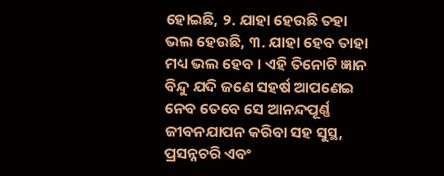ହୋଇଛି, ୨. ଯାହା ହେଉଛି ତହା ଭଲ ହେଉଛି, ୩. ଯାହା ହେବ ତାହା ମଧ୍ୟ ଭଲ ହେବ । ଏହି ତିନୋଟି ଜ୍ଞାନ ବିନ୍ଦୁ ଯଦି ଜଣେ ସହର୍ଷ ଆପଣେଇ ନେବ ତେବେ ସେ ଆନନ୍ଦପୂର୍ଣ୍ଣ ଜୀବନଯାପନ କରିବା ସହ ସୁସ୍ଥ, ପ୍ରସନ୍ନଚରି ଏବଂ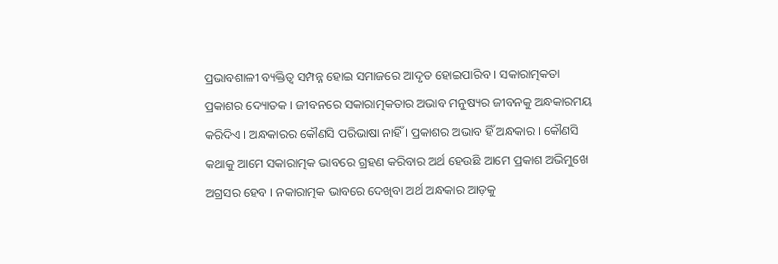ପ୍ରଭାବଶାଳୀ ବ୍ୟକ୍ତିତ୍ୱ ସମ୍ପନ୍ନ ହୋଇ ସମାଜରେ ଆଦୃତ ହୋଇପାରିବ । ସକାରାତ୍ମକତା ପ୍ରକାଶର ଦ୍ୟୋତକ । ଜୀବନରେ ସକାରାତ୍ମକତାର ଅଭାବ ମନୁଷ୍ୟର ଜୀବନକୁ ଅନ୍ଧକାରମୟ କରିଦିଏ । ଅନ୍ଧକାରର କୌଣସି ପରିଭାଷା ନାହିଁ । ପ୍ରକାଶର ଅଭାବ ହିଁ ଅନ୍ଧକାର । କୌଣସି କଥାକୁ ଆମେ ସକାରାତ୍ମକ ଭାବରେ ଗ୍ରହଣ କରିବାର ଅର୍ଥ ହେଉଛି ଆମେ ପ୍ରକାଶ ଅଭିମୁଖେ ଅଗ୍ରସର ହେବ । ନକାରାତ୍ମକ ଭାବରେ ଦେଖିବା ଅର୍ଥ ଅନ୍ଧକାର ଆଡ଼କୁ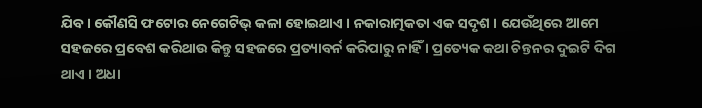ଯିବ । କୌଣସି ଫଟୋର ନେଗେଟିଭ୍ କଳା ହୋଇଥାଏ । ନକାରାତ୍ମକତା ଏକ ସଦୃଶ । ଯେଉଁଥିରେ ଆମେ ସହଜରେ ପ୍ରବେଶ କରିଥାଉ କିନ୍ତୁ ସହଜରେ ପ୍ରତ୍ୟାବର୍ନ କରିପାରୁ ନାହିଁ । ପ୍ରତ୍ୟେକ କଥା ଚିନ୍ତନର ଦୁଇଟି ଦିଗ ଥାଏ । ଅଧା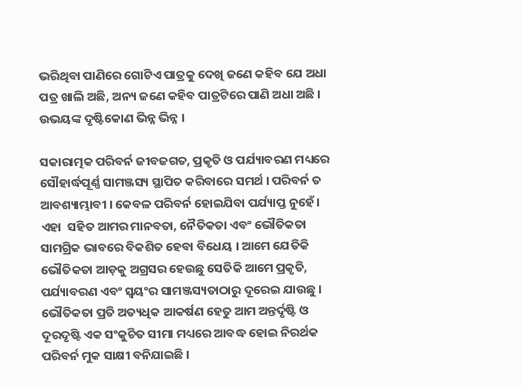ଭରିଥିବା ପାଣିରେ ଗୋଟିଏ ପାତ୍ରକୁ ଦେଖି ଜଣେ କହିବ ଯେ ଅଧା ପତ୍ର ଖାଲି ଅଛି, ଅନ୍ୟ ଜଣେ କହିବ ପାତ୍ରଟିରେ ପାଣି ଅଧା ଅଛି । ଉଭୟଙ୍କ ଦୃଷ୍ଟିକୋଣ ଭିନ୍ନ ଭିନ୍ନ ।

ସକାରାତ୍ମକ ପରିବର୍ନ ଜୀବଜଗତ, ପ୍ରକୃତି ଓ ପର୍ଯ୍ୟାବରଣ ମଧ୍ୟରେ ସୌହାର୍ଦ୍ଧପୂର୍ଣ୍ଣ ସାମଞ୍ଜସ୍ୟ ସ୍ଥାପିତ କରିବାରେ ସମର୍ଥ । ପରିବର୍ନ ତ ଆବଶ୍ୟାମ୍ଭାବୀ । କେବଳ ପରିବର୍ନ ହୋଇଯିବା ପର୍ଯ୍ୟାପ୍ତ ନୁହେଁ । ଏହା  ସହିତ ଆମର ମାନବତା, ନୈତିକତା ଏବଂ ଭୌତିକତା ସାମଗ୍ରିକ ଭାବରେ ବିକଶିତ ହେବା ବିଧେୟ । ଆମେ ଯେତିକି ଭୌତିକତା ଆଡ଼କୁ ଅଗ୍ରସର ହେଉଛୁ ସେତିକି ଆମେ ପ୍ରକୃତି, ପର୍ଯ୍ୟାବରଣ ଏବଂ ସ୍ବୟଂର ସାମଞ୍ଜସ୍ୟତାଠାରୁ ଦୂରେଇ ଯାଉଛୁ । ଭୌତିକତା ପ୍ରତି ଅତ୍ୟଧିକ ଆକର୍ଷଣ ହେତୁ ଆମ ଅନ୍ତର୍ଦୃଷ୍ଟି ଓ ଦୂରଦୃଷ୍ଟି ଏକ ସଂକୁଚିତ ସୀମା ମଧ୍ୟରେ ଆବଦ୍ଧ ହୋଇ ନିରର୍ଥକ ପରିବର୍ନ ମୁକ ସାକ୍ଷୀ ବନିଯାଇଛି ।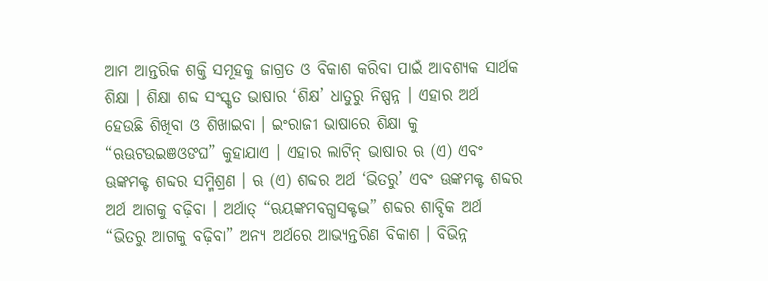ଆମ ଆନ୍ତରିକ ଶକ୍ତି ସମୂହକୁ ଜାଗ୍ରତ ଓ ବିକାଶ କରିବା ପାଇଁ ଆବଶ୍ୟକ ସାର୍ଥକ ଶିକ୍ଷା । ଶିକ୍ଷା ଶବ୍ଦ ସଂସ୍କୃତ ଭାଷାର ‘ଶିକ୍ଷ’ ଧାତୁରୁ ନିଷ୍ପନ୍ନ । ଏହାର ଅର୍ଥ ହେଉଛି ଶିଖିବା ଓ ଶିଖାଇବା । ଇଂରାଜୀ ଭାଷାରେ ଶିକ୍ଷା କୁ “ଋଊଟଉଇଞଓଙଘ” କୁହାଯାଏ । ଏହାର ଲାଟିନ୍ ଭାଷାର ଋ (ଏ) ଏବଂ ଊଙ୍କମକ୍ଟ ଶବ୍ଦର ସମ୍ମିଶ୍ରଣ । ଋ (ଏ) ଶବ୍ଦର ଅର୍ଥ ‘ଭିତରୁ’ ଏବଂ ଊଙ୍କମକ୍ଟ ଶବ୍ଦର ଅର୍ଥ ଆଗକୁ ବଢ଼ିବା । ଅର୍ଥାତ୍ “ଋୟଙ୍କମବଗ୍ଧସକ୍ଟଦ୍ଭ” ଶବ୍ଦର ଶାବ୍ଦିକ ଅର୍ଥ “ଭିତରୁ ଆଗକୁ ବଢ଼ିବା” ଅନ୍ୟ ଅର୍ଥରେ ଆଭ୍ୟନ୍ତରିଣ ବିକାଶ । ବିଭିନ୍ନ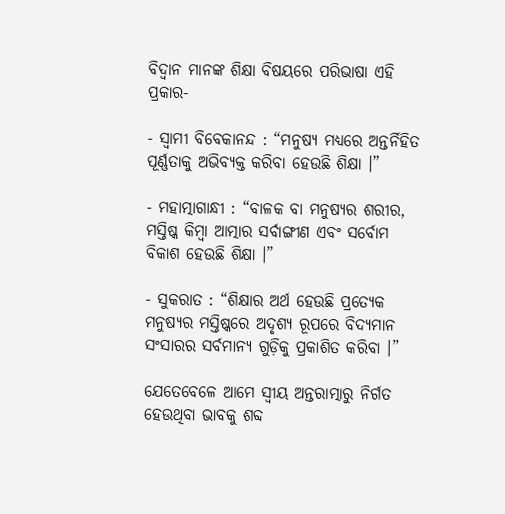ବିଦ୍ୱାନ ମାନଙ୍କ ଶିକ୍ଷା ବିଷୟରେ ପରିଭାଷା ଏହି ପ୍ରକାର-

- ସ୍ବାମୀ ବିବେକାନନ୍ଦ : “ମନୁଷ୍ୟ ମଧ୍ୟରେ ଅନ୍ତର୍ନିହିତ ପୂର୍ଣ୍ଣତାକୁ ଅଭିବ୍ୟକ୍ତ କରିବା ହେଉଛି ଶିକ୍ଷା ।”

- ମହାତ୍ମାଗାନ୍ଧୀ : “ବାଳକ ବା ମନୁଷ୍ୟର ଶରୀର, ମସ୍ତିଷ୍କ କିମ୍ବା ଆତ୍ମାର ସର୍ବାଙ୍ଗୀଣ ଏବଂ ସର୍ବୋମ ବିକାଶ ହେଉଛି ଶିକ୍ଷା ।”

- ସୁକରାତ : “ଶିକ୍ଷାର ଅର୍ଥ ହେଉଛି ପ୍ରତ୍ୟେକ ମନୁଷ୍ୟର ମସ୍ତିଷ୍କରେ ଅଦୃଶ୍ୟ ରୂପରେ ବିଦ୍ୟମାନ ସଂସାରର ସର୍ବମାନ୍ୟ ଗୁଡ଼ିକୁ ପ୍ରକାଶିତ କରିବା ।”

ଯେତେବେଳେ ଆମେ ସ୍ବୀୟ ଅନ୍ତରାତ୍ମାରୁ ନିର୍ଗତ ହେଉଥିବା ଭାବକୁ ଶବ୍ଦ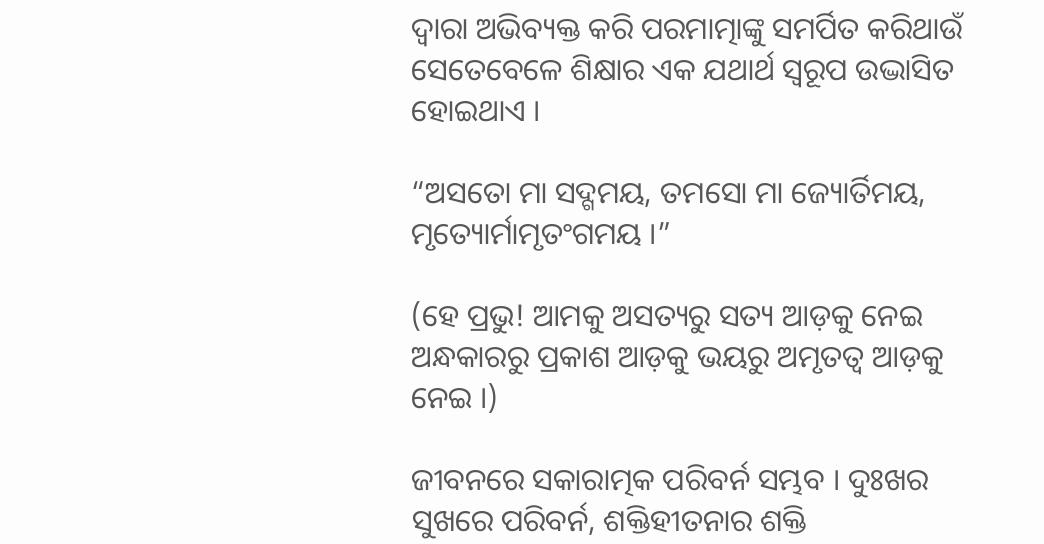ଦ୍ୱାରା ଅଭିବ୍ୟକ୍ତ କରି ପରମାତ୍ମାଙ୍କୁ ସମର୍ପିତ କରିଥାଉଁ ସେତେବେଳେ ଶିକ୍ଷାର ଏକ ଯଥାର୍ଥ ସ୍ବରୂପ ଉଦ୍ଭାସିତ ହୋଇଥାଏ ।

“ଅସତୋ ମା ସଦ୍ଗମୟ, ତମସୋ ମା ଜ୍ୟୋର୍ତିମୟ, ମୃତ୍ୟୋର୍ମାମୃତଂଗମୟ ।”

(ହେ ପ୍ରଭୁ! ଆମକୁ ଅସତ୍ୟରୁ ସତ୍ୟ ଆଡ଼କୁ ନେଇ ଅନ୍ଧକାରରୁ ପ୍ରକାଶ ଆଡ଼କୁ ଭୟରୁ ଅମୃତତ୍ୱ ଆଡ଼କୁ ନେଇ ।)

ଜୀବନରେ ସକାରାତ୍ମକ ପରିବର୍ନ ସମ୍ଭବ । ଦୁଃଖର ସୁଖରେ ପରିବର୍ନ, ଶକ୍ତିହୀତନାର ଶକ୍ତି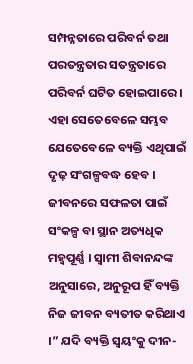ସମ୍ପନ୍ନତାରେ ପରିବର୍ନ ତଥା ପରତନ୍ତ୍ରତାର ସତନ୍ତ୍ରତାରେ ପରିବର୍ନ ଘଟିତ ହୋଇପାରେ । ଏହା ସେତେବେଳେ ସମ୍ଭବ ଯେତେବେଳେ ବ୍ୟକ୍ତି ଏଥିପାଇଁ ଦୃଢ଼ ସଂଗଳ୍ପବଦ୍ଧ ହେବ । ଜୀବନରେ ସଫଳତା ପାଇଁ ସଂକଳ୍ପ ବା ସ୍ଥାନ ଅତ୍ୟଧିକ ମହ୍ୱପୂର୍ଣ୍ଣ । ସ୍ବାମୀ ଶିବାନନ୍ଦଙ୍କ ଅନୁସାରେ, ଅନୁରୂପ ହିଁ ବ୍ୟକ୍ତି ନିଜ ଜୀବନ ବ୍ୟତୀତ କରିଥାଏ ।” ଯଦି ବ୍ୟକ୍ତି ସ୍ବୟଂକୁ ଦୀନ-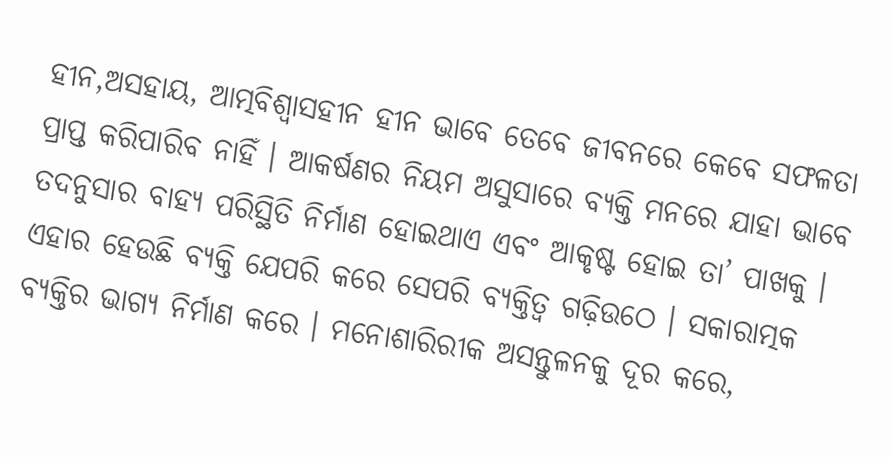ହୀନ,ଅସହାୟ, ଆତ୍ମବିଶ୍ୱାସହୀନ ହୀନ ଭାବେ ତେବେ ଜୀବନରେ କେବେ ସଫଳତା ପ୍ରାପ୍ତ କରିପାରିବ ନାହିଁ । ଆକର୍ଷଣର ନିୟମ ଅସୁସାରେ ବ୍ୟକ୍ତି ମନରେ ଯାହା ଭାବେ ତଦନୁସାର ବାହ୍ୟ ପରିସ୍ଥିତି ନିର୍ମାଣ ହୋଇଥାଏ ଏବଂ ଆକୃଷ୍ଟ ହୋଇ ତା’ ପାଖକୁ । ଏହାର ହେଉଛି ବ୍ୟକ୍ତି ଯେପରି କରେ ସେପରି ବ୍ୟକ୍ତିତ୍ୱ ଗଢ଼ିଉଠେ । ସକାରାତ୍ମକ ବ୍ୟକ୍ତିର ଭାଗ୍ୟ ନିର୍ମାଣ କରେ । ମନୋଶାରିରୀକ ଅସନ୍ତୁଳନକୁ ଦୂର କରେ,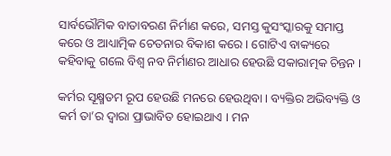ସାର୍ବଭୌମିକ ବାତାବରଣ ନିର୍ମାଣ କରେ, ସମସ୍ତ କୁସଂସ୍କାରକୁ ସମାପ୍ତ କରେ ଓ ଆଧ୍ୟାତ୍ମିକ ଚେତନାର ବିକାଶ କରେ । ଗୋଟିଏ ବାକ୍ୟରେ କହିବାକୁ ଗଲେ ବିଶ୍ୱ ନବ ନିର୍ମାଣର ଆଧାର ହେଉଛି ସକାରାତ୍ମକ ଚିନ୍ତନ ।

କର୍ମର ସୂକ୍ଷ୍ମତମ ରୂପ ହେଉଛି ମନରେ ହେଉଥିବା । ବ୍ୟକ୍ତିର ଅଭିବ୍ୟକ୍ତି ଓ କର୍ମ ତା’ର ଦ୍ୱାରା ପ୍ରାଭାବିତ ହୋଇଥାଏ । ମନ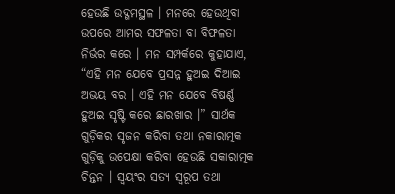ହେଉଛି ଉଦ୍ଗମସ୍ଥଳ । ମନରେ ହେଉଥିବା ଉପରେ ଆମର ସଫଳତା ବା ବିଫଳତା ନିର୍ଭର କରେ । ମନ ସମ୍ପର୍କରେ କୁହାଯାଏ, “ଏହି ମନ ଯେବେ ପ୍ରସନ୍ନ ହୁଅଇ ଦିଆଇ ଅଭୟ ବର । ଏହି ମନ ଯେବେ ବିଷର୍ଣ୍ଣ ହୁଅଇ ସୃଷ୍ଟି କରେ ଛାରଖାର ।” ସାର୍ଥକ ଗୁଡ଼ିକର ସୃଜନ କରିବା ତଥା ନକାରାତ୍ମକ ଗୁଡ଼ିକୁ ଉପେକ୍ଷା କରିବା ହେଉଛି ସକାରାତ୍ମକ ଚିନ୍ତନ । ସ୍ବୟଂର ସତ୍ୟ ସ୍ବରୂପ ତଥା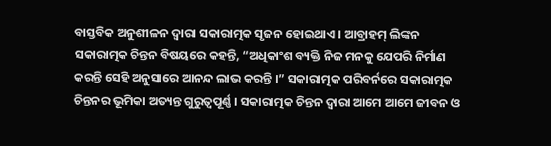ବାସ୍ତବିକ ଅନୁଶୀଳନ ଦ୍ୱାରା ସକାରାତ୍ମକ ସୃଜନ ହୋଇଥାଏ । ଆବ୍ରାହମ୍ ଲିଙ୍କନ ସକାରାତ୍ମକ ଚିନ୍ତନ ବିଷୟରେ କହନ୍ତି, “ଅଧିକାଂଶ ବ୍ୟକ୍ତି ନିଜ ମନକୁ ଯେପରି ନିର୍ମାଣ କରନ୍ତି ସେହି ଅନୁସାରେ ଆନନ୍ଦ ଲାଭ କରନ୍ତି ।” ସକାରାତ୍ମକ ପରିବର୍ନରେ ସକାରାତ୍ମକ ଚିନ୍ତନର ଭୂମିକା ଅତ୍ୟନ୍ତ ଗୁରୁତ୍ୱପୂର୍ଣ୍ଣ । ସକାରାତ୍ମକ ଚିନ୍ତନ ଦ୍ୱାରା ଆମେ ଆମେ ଜୀବନ ଓ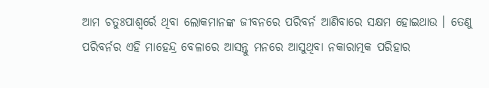ଆମ ଚତୁଃପାଶ୍ୱର୍ରେ ଥିବା ଲୋକମାନଙ୍କ ଜୀବନରେ ପରିବର୍ନ ଆଣିବାରେ ସକ୍ଷମ ହୋଇଥାଉ । ତେଣୁ ପରିବର୍ନର ଏହି ମାହେନ୍ଦ୍ର ବେଳାରେ ଆସନ୍ତୁ ମନରେ ଆସୁଥିବା ନକାରାତ୍ମକ ପରିହାର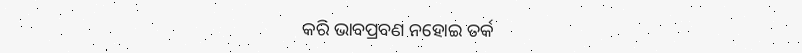କରି ଭାବପ୍ରବଣ ନହୋଇ ତର୍କ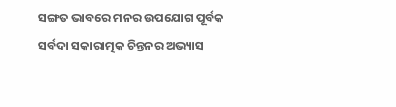ସଙ୍ଗତ ଭାବରେ ମନର ଉପଯୋଗ ପୂର୍ବକ ସର୍ବଦା ସକାରାତ୍ମକ ଚିନ୍ତନର ଅଭ୍ୟାସ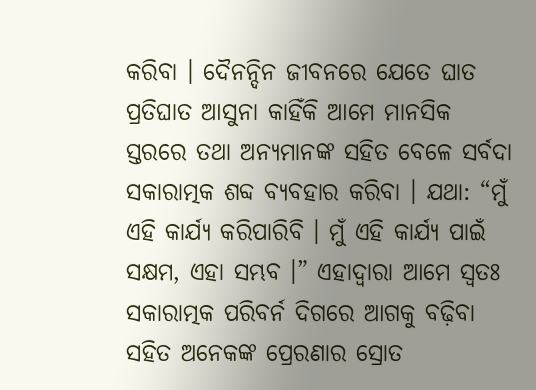କରିବା । ଦୈନନ୍ଦିନ ଜୀବନରେ ଯେତେ ଘାତ ପ୍ରତିଘାତ ଆସୁନା କାହିଁକି ଆମେ ମାନସିକ ସ୍ତରରେ ତଥା ଅନ୍ୟମାନଙ୍କ ସହିତ ବେଳେ ସର୍ବଦା ସକାରାତ୍ମକ ଶବ୍ଦ ବ୍ୟବହାର କରିବା । ଯଥା: “ମୁଁ ଏହି କାର୍ଯ୍ୟ କରିପାରିବି । ମୁଁ ଏହି କାର୍ଯ୍ୟ ପାଇଁ ସକ୍ଷମ, ଏହା ସମ୍ଭବ ।” ଏହାଦ୍ୱାରା ଆମେ ସ୍ବତଃ ସକାରାତ୍ମକ ପରିବର୍ନ ଦିଗରେ ଆଗକୁ ବଢ଼ିବା ସହିତ ଅନେକଙ୍କ ପ୍ରେରଣାର ସ୍ରୋତ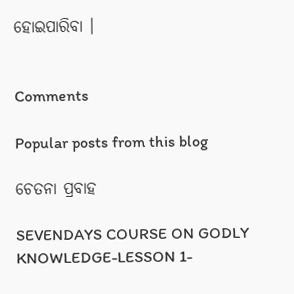ହୋଇପାରିବା ।


Comments

Popular posts from this blog

ଚେତନା ପ୍ରବାହ

SEVENDAYS COURSE ON GODLY KNOWLEDGE-LESSON 1-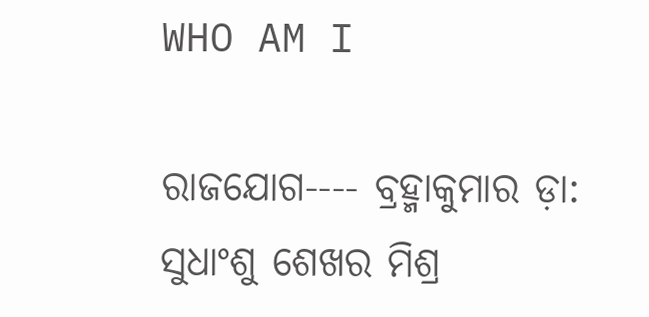WHO AM I

ରାଜଯୋଗ---- ବ୍ରହ୍ମାକୁମାର ଡ଼ା: ସୁଧାଂଶୁ ଶେଖର ମିଶ୍ର